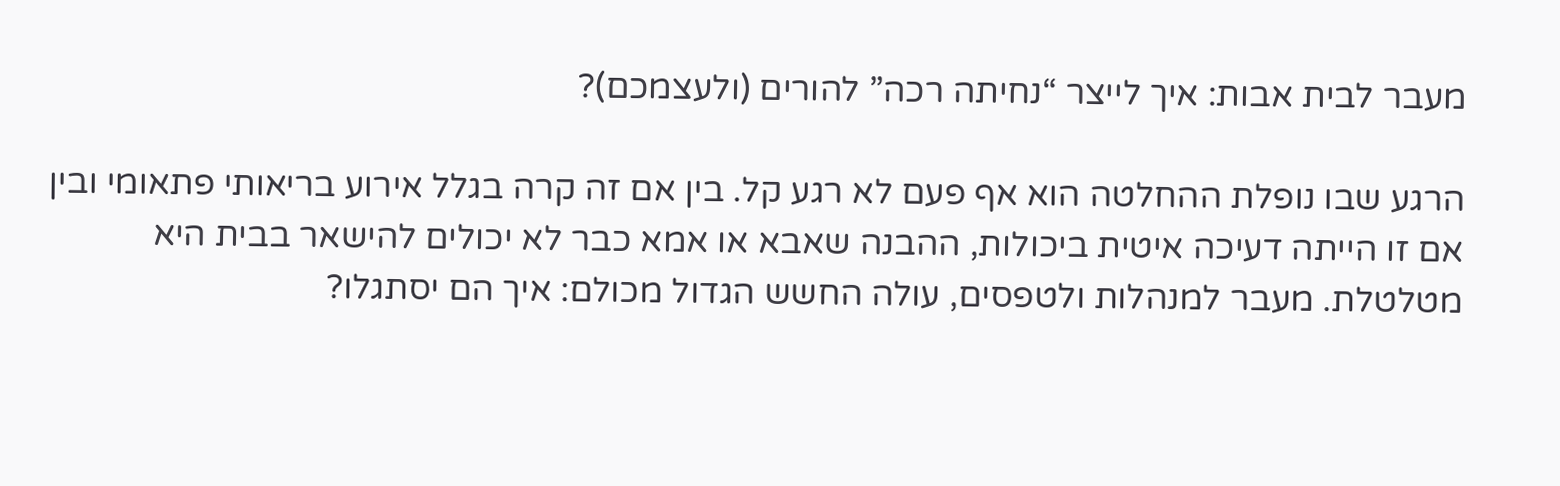מעבר לבית אבות: איך לייצר “נחיתה רכה” להורים (ולעצמכם)?

הרגע שבו נופלת ההחלטה הוא אף פעם לא רגע קל. בין אם זה קרה בגלל אירוע בריאותי פתאומי ובין אם זו הייתה דעיכה איטית ביכולות, ההבנה שאבא או אמא כבר לא יכולים להישאר בבית היא מטלטלת. מעבר למנהלות ולטפסים, עולה החשש הגדול מכולם: איך הם יסתגלו?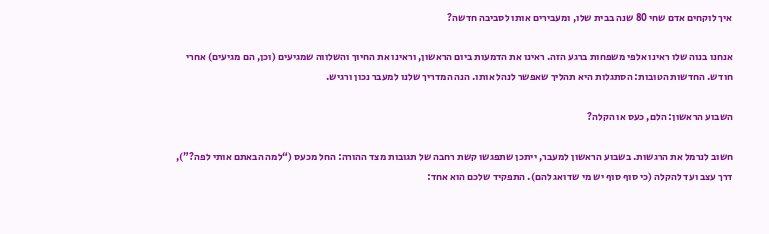איך לוקחים אדם שחי 80 שנה בבית שלו, ומעבירים אותו לסביבה חדשה?

אנחנו בנוה שלו ראינו אלפי משפחות ברגע הזה. ראינו את הדמעות ביום הראשון, וראינו את החיוך והשלווה שמגיעים (וכן, הם מגיעים) אחרי חודש. החדשות הטובות: הסתגלות היא תהליך שאפשר לנהל אותו. הנה המדריך שלנו למעבר נכון ורגיש.

השבוע הראשון: הלם, כעס או הקלה?

חשוב לנרמל את הרגשות. בשבוע הראשון למעבר, ייתכן שתפגשו קשת רחבה של תגובות מצד ההורה: החל מכעס (“למה הבאתם אותי לפה?”), דרך עצב ועד להקלה (כי סוף סוף יש מי שדואג להם). התפקיד שלכם הוא אחד: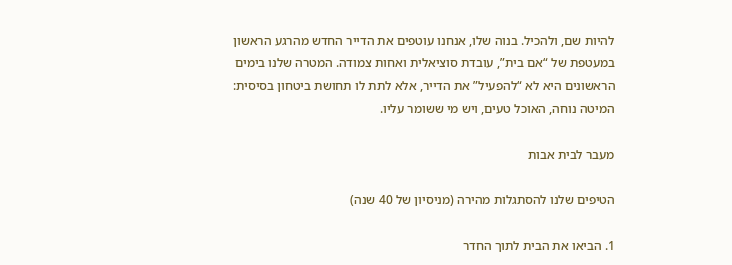להיות שם, ולהכיל. בנוה שלו, אנחנו עוטפים את הדייר החדש מהרגע הראשון במעטפת של “אם בית”, עובדת סוציאלית ואחות צמודה. המטרה שלנו בימים הראשונים היא לא “להפעיל” את הדייר, אלא לתת לו תחושת ביטחון בסיסית: המיטה נוחה, האוכל טעים, ויש מי ששומר עליו.

מעבר לבית אבות

הטיפים שלנו להסתגלות מהירה (מניסיון של 40 שנה)

1. הביאו את הבית לתוך החדר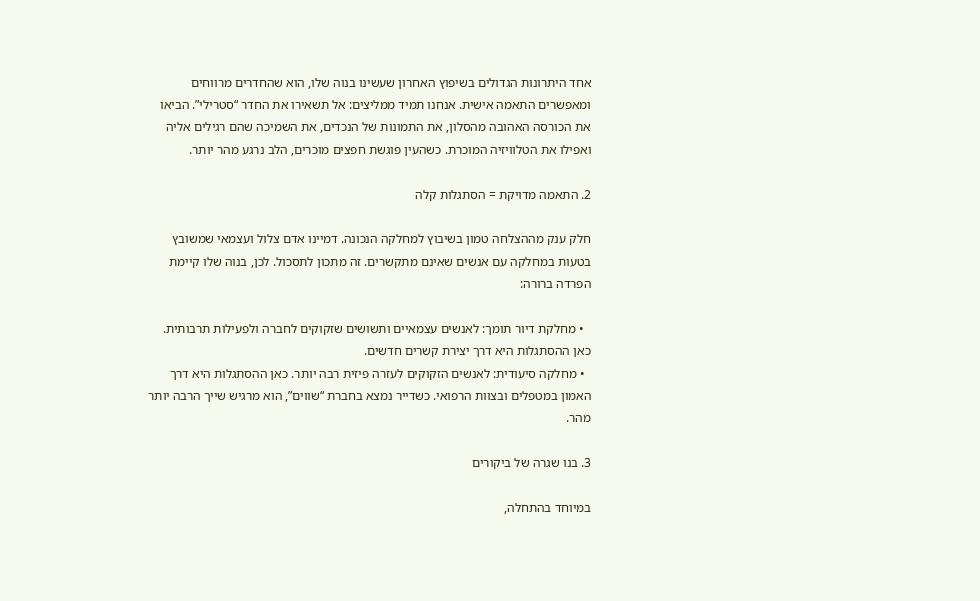אחד היתרונות הגדולים בשיפוץ האחרון שעשינו בנוה שלו, הוא שהחדרים מרווחים ומאפשרים התאמה אישית. אנחנו תמיד ממליצים: אל תשאירו את החדר “סטרילי”. הביאו את הכורסה האהובה מהסלון, את התמונות של הנכדים, את השמיכה שהם רגילים אליה ואפילו את הטלוויזיה המוכרת. כשהעין פוגשת חפצים מוכרים, הלב נרגע מהר יותר.

2. התאמה מדויקת = הסתגלות קלה

חלק ענק מההצלחה טמון בשיבוץ למחלקה הנכונה. דמיינו אדם צלול ועצמאי שמשובץ בטעות במחלקה עם אנשים שאינם מתקשרים. זה מתכון לתסכול. לכן, בנוה שלו קיימת הפרדה ברורה:

  • מחלקת דיור תומך: לאנשים עצמאיים ותשושים שזקוקים לחברה ולפעילות תרבותית. כאן ההסתגלות היא דרך יצירת קשרים חדשים.
  • מחלקה סיעודית: לאנשים הזקוקים לעזרה פיזית רבה יותר. כאן ההסתגלות היא דרך האמון במטפלים ובצוות הרפואי. כשדייר נמצא בחברת “שווים”, הוא מרגיש שייך הרבה יותר מהר.

3. בנו שגרה של ביקורים

במיוחד בהתחלה,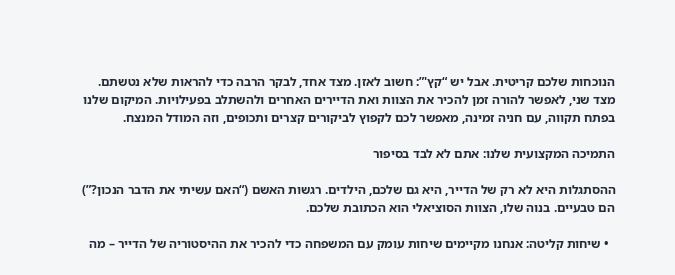הנוכחות שלכם קריטית. אבל יש “קץ'”: חשוב לאזן. מצד אחד, לבקר הרבה כדי להראות שלא נטשתם. מצד שני, לאפשר להורה זמן להכיר את הצוות ואת הדיירים האחרים ולהשתלב בפעילויות. המיקום שלנו בפתח תקווה, עם חניה זמינה, מאפשר לכם לקפוץ לביקורים קצרים ותכופים, וזה המודל המנצח.

התמיכה המקצועית שלנו: אתם לא לבד בסיפור

ההסתגלות היא לא רק של הדייר, היא גם שלכם, הילדים. רגשות האשם (“האם עשיתי את הדבר הנכון?”) הם טבעיים. בנוה שלו, הצוות הסוציאלי הוא הכתובת שלכם.

  • שיחות קליטה: אנחנו מקיימים שיחות עומק עם המשפחה כדי להכיר את ההיסטוריה של הדייר – מה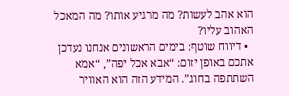הוא אהב לעשות? מה מרגיע אותו? מה המאכל האהוב עליו?
  • דיווח שוטף: בימים הראשונים אנחנו נעדכן אתכם באופן יזום: “אבא אכל יפה”, “אמא השתתפה בחוג”. המידע הזה הוא האוויר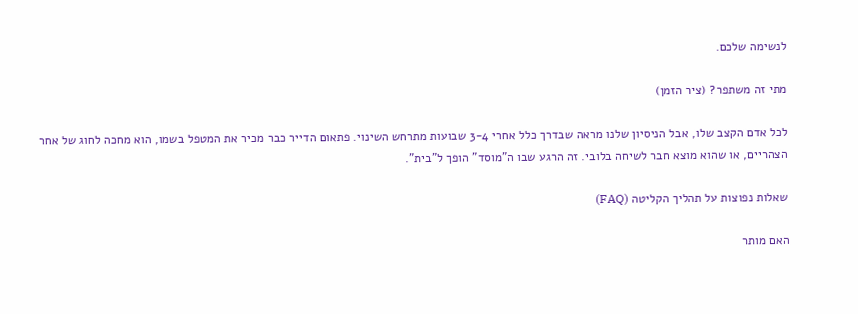לנשימה שלכם.

מתי זה משתפר? (ציר הזמן)

לכל אדם הקצב שלו, אבל הניסיון שלנו מראה שבדרך כלל אחרי 3-4 שבועות מתרחש השינוי. פתאום הדייר כבר מכיר את המטפל בשמו, הוא מחכה לחוג של אחר הצהריים, או שהוא מוצא חבר לשיחה בלובי. זה הרגע שבו ה”מוסד” הופך ל”בית”.

שאלות נפוצות על תהליך הקליטה (FAQ)

האם מותר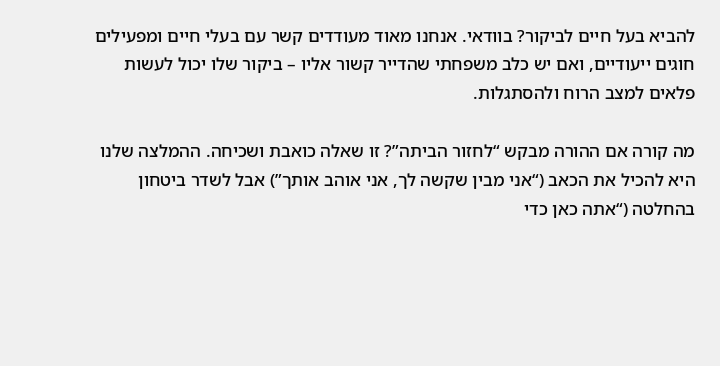להביא בעל חיים לביקור? בוודאי. אנחנו מאוד מעודדים קשר עם בעלי חיים ומפעילים חוגים ייעודיים, ואם יש כלב משפחתי שהדייר קשור אליו – ביקור שלו יכול לעשות פלאים למצב הרוח ולהסתגלות.

מה קורה אם ההורה מבקש “לחזור הביתה”? זו שאלה כואבת ושכיחה. ההמלצה שלנו היא להכיל את הכאב (“אני מבין שקשה לך, אני אוהב אותך”) אבל לשדר ביטחון בהחלטה (“אתה כאן כדי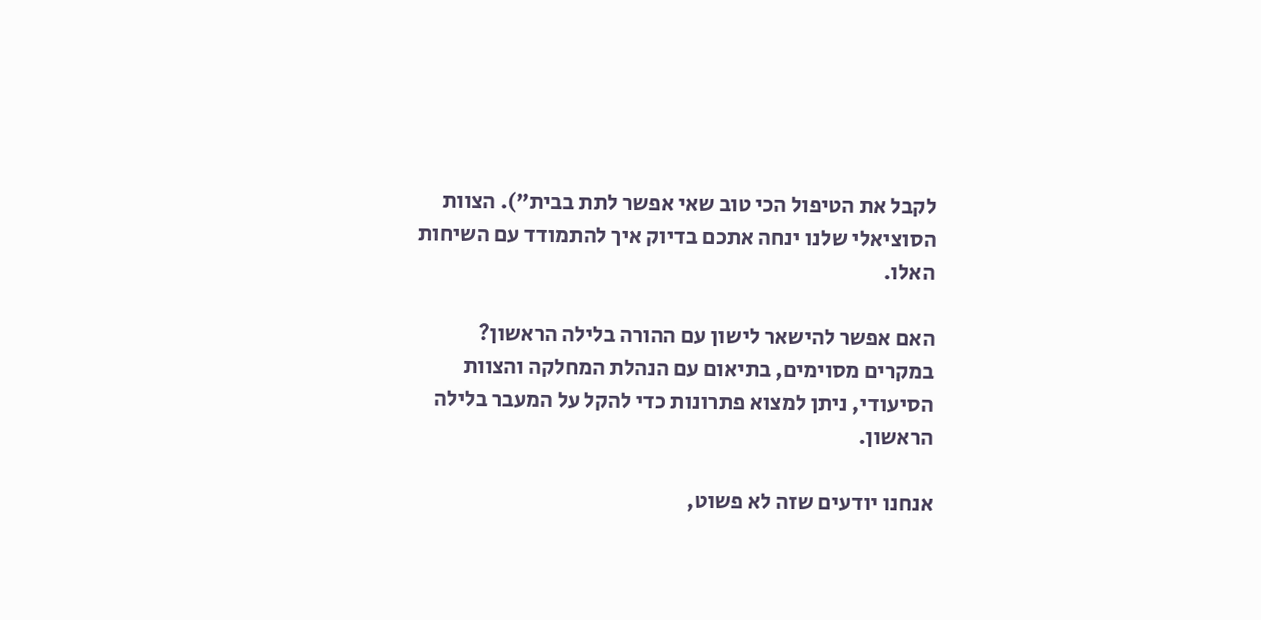לקבל את הטיפול הכי טוב שאי אפשר לתת בבית”). הצוות הסוציאלי שלנו ינחה אתכם בדיוק איך להתמודד עם השיחות האלו.

האם אפשר להישאר לישון עם ההורה בלילה הראשון? במקרים מסוימים, בתיאום עם הנהלת המחלקה והצוות הסיעודי, ניתן למצוא פתרונות כדי להקל על המעבר בלילה הראשון.

אנחנו יודעים שזה לא פשוט,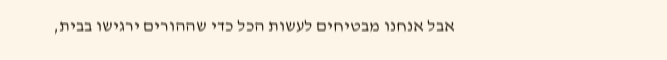אבל אנחנו מבטיחים לעשות הכל כדי שההורים ירגישו בבית,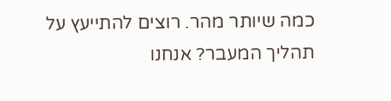כמה שיותר מהר. רוצים להתייעץ על תהליך המעבר? אנחנו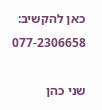כאן להקשיב: 077-2306658

שני כהן